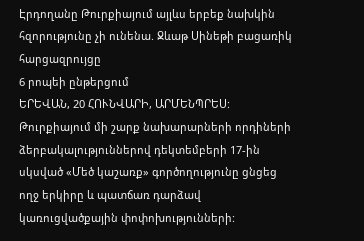Էրդողանը Թուրքիայում այլևս երբեք նախկին հզորությունը չի ունենա. Ջևաթ Սինեթի բացառիկ հարցազրույցը
6 րոպեի ընթերցում
ԵՐԵՎԱՆ, 20 ՀՈՒՆՎԱՐԻ, ԱՐՄԵՆՊՐԵՍ: Թուրքիայում մի շարք նախարարների որդիների ձերբակալություններով դեկտեմբերի 17-ին սկսված «Մեծ կաշառք» գործողությունը ցնցեց ողջ երկիրը և պատճառ դարձավ կառուցվածքային փոփոխությունների: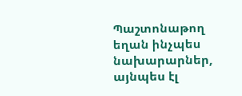Պաշտոնաթող եղան ինչպես նախարարներ, այնպես էլ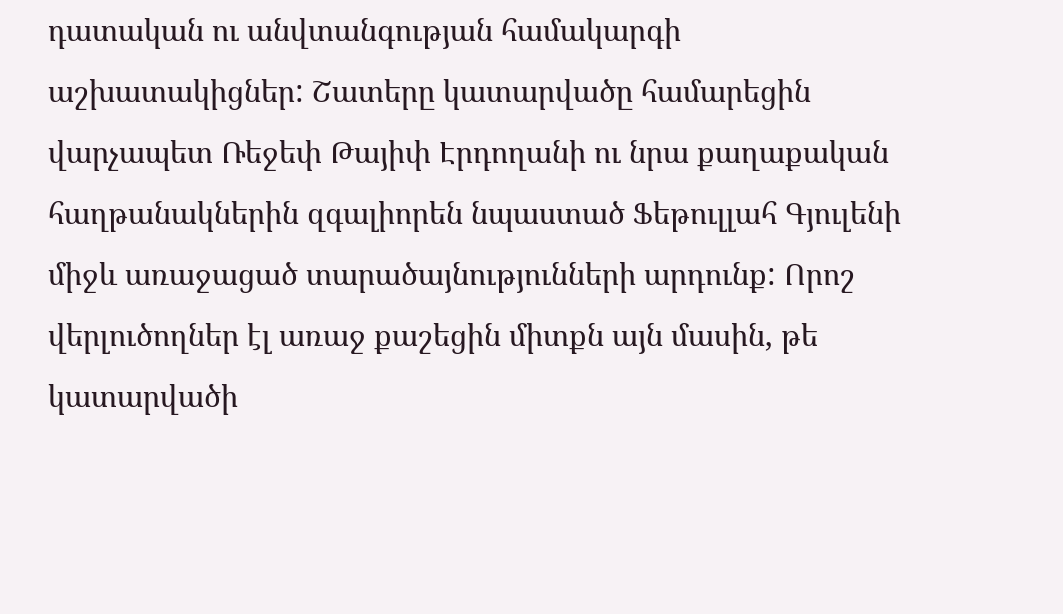դատական ու անվտանգության համակարգի աշխատակիցներ: Շատերը կատարվածը համարեցին վարչապետ Ռեջեփ Թայիփ Էրդողանի ու նրա քաղաքական հաղթանակներին զգալիորեն նպաստած Ֆեթուլլահ Գյուլենի միջև առաջացած տարածայնությունների արդունք: Որոշ վերլուծողներ էլ առաջ քաշեցին միտքն այն մասին, թե կատարվածի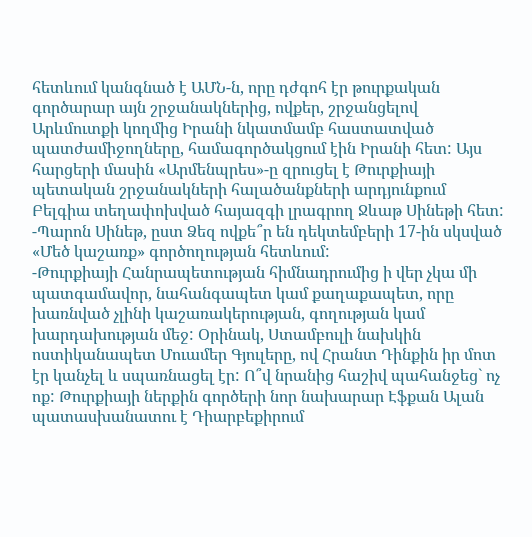հետևում կանգնած է ԱՄՆ-ն, որը դժգոհ էր թուրքական գործարար այն շրջանակներից, ովքեր, շրջանցելով Արևմուտքի կողմից Իրանի նկատմամբ հաստատված պատժամիջողները, համագործակցում էին Իրանի հետ: Այս հարցերի մասին «Արմենպրես»-ը զրուցել է Թուրքիայի պետական շրջանակների հալածանքների արդյունքում Բելգիա տեղափոխված հայազգի լրագրող Ջևաթ Սինեթի հետ:
-Պարոն Սինեթ, ըստ Ձեզ ովքե՞ր են դեկտեմբերի 17-ին սկսված «Մեծ կաշառք» գործողության հետևում:
-Թուրքիայի Հանրապետության հիմնադրումից ի վեր չկա մի պատգամավոր, նահանգապետ կամ քաղաքապետ, որը խառնված չլինի կաշառակերության, գողության կամ խարդախության մեջ: Օրինակ, Ստամբուլի նախկին ոստիկանապետ Մուամեր Գյուլերը, ով Հրանտ Դինքին իր մոտ էր կանչել և սպառնացել էր: Ո՞վ նրանից հաշիվ պահանջեց` ոչ ոք: Թուրքիայի ներքին գործերի նոր նախարար Էֆքան Ալան պատասխանատու է Դիարբեքիրում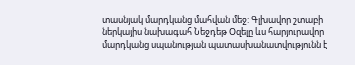տասնյակ մարդկանց մահվան մեջ: Գլխավոր շտաբի ներկայիս նախագահ Նեջդեթ Օզելը ևս հարյուրավոր մարդկանց սպանության պատասխանատվությունն է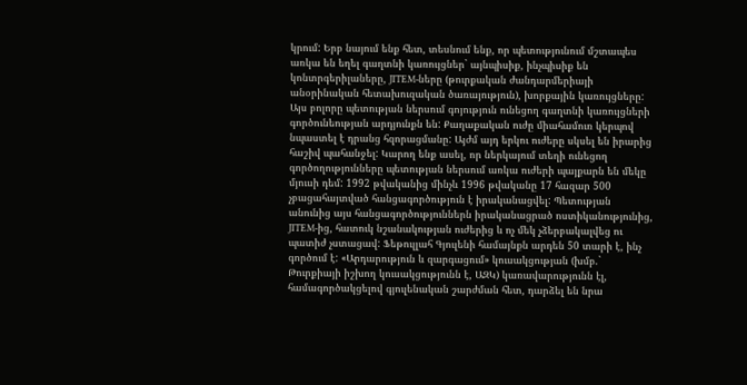կրում: Երբ նայում ենք հետ, տեսնում ենք, որ պետությունում մշտապես առկա են եղել գաղտնի կառույցներ` այնպիսիք, ինչպիսիք են կոնտրգերիլաները, JITEM-ները (թուրքական ժանդարմերիայի անօրինական հետախուզական ծառայություն), խորքային կառույցները: Այս բոլորը պետության ներսում գոյություն ունեցող գաղտնի կառույցների գործունեության արդյունքն են: Քաղաքական ուժը միահամուռ կերպով նպաստել է դրանց հզորացմանը: Այժմ այդ երկու ուժերը սկսել են իրարից հաշիվ պահանջել: Կարող ենք ասել, որ ներկայում տեղի ունեցող գործողությունները պետության ներսում առկա ուժերի պայքարն են մեկը մյուսի դեմ: 1992 թվականից մինչև 1996 թվականը 17 հազար 500 չբացահայտված հանցագործություն է իրականացվել: Պետության անունից այս հանցագործություններն իրականացրած ոստիկանությունից, JITEM-ից, հատուկ նշանակության ուժերից և ոչ մեկ չձերբակալվեց ու պատիժ չստացավ: Ֆեթուլլահ Գյուլենի համայնքն արդեն 50 տարի է, ինչ գործում է: «Արդարություն և զարգացում» կուսակցության (խմբ.` Թուրքիայի իշխող կուսակցությունն է, ԱԶԿ) կառավարությունն էլ, համագործակցելով գյուլենական շարժման հետ, դարձել են նրա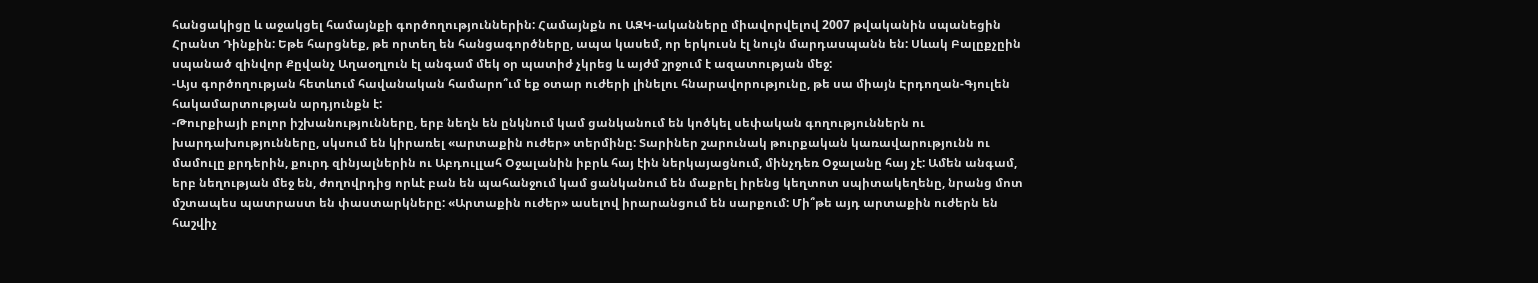հանցակիցը և աջակցել համայնքի գործողություններին: Համայնքն ու ԱԶԿ-ականները միավորվելով 2007 թվականին սպանեցին Հրանտ Դինքին: Եթե հարցնեք, թե որտեղ են հանցագործները, ապա կասեմ, որ երկուսն էլ նույն մարդասպանն են: Սևակ Բալըքչըին սպանած զինվոր Քըվանչ Աղաօղլուն էլ անգամ մեկ օր պատիժ չկրեց և այժմ շրջում է ազատության մեջ:
-Այս գործողության հետևում հավանական համարո՞ւմ եք օտար ուժերի լինելու հնարավորությունը, թե սա միայն Էրդողան-Գյուլեն հակամարտության արդյունքն է:
-Թուրքիայի բոլոր իշխանությունները, երբ նեղն են ընկնում կամ ցանկանում են կոծկել սեփական գողություններն ու խարդախությունները, սկսում են կիրառել «արտաքին ուժեր» տերմինը: Տարիներ շարունակ թուրքական կառավարությունն ու մամուլը քրդերին, քուրդ զինյալներին ու Աբդուլլահ Օջալանին իբրև հայ էին ներկայացնում, մինչդեռ Օջալանը հայ չէ: Ամեն անգամ, երբ նեղության մեջ են, ժողովրդից որևէ բան են պահանջում կամ ցանկանում են մաքրել իրենց կեղտոտ սպիտակեղենը, նրանց մոտ մշտապես պատրաստ են փաստարկները: «Արտաքին ուժեր» ասելով իրարանցում են սարքում: Մի՞թե այդ արտաքին ուժերն են հաշվիչ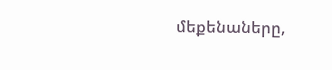մեքենաները,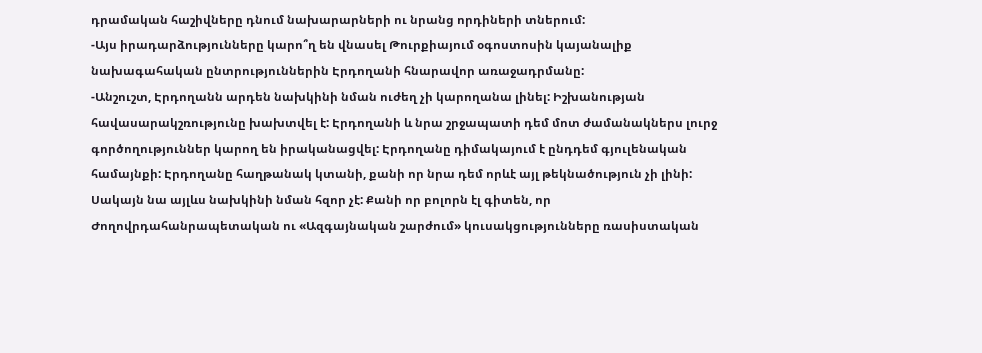դրամական հաշիվները դնում նախարարների ու նրանց որդիների տներում:
-Այս իրադարձությունները կարո՞ղ են վնասել Թուրքիայում օգոստոսին կայանալիք նախագահական ընտրություններին Էրդողանի հնարավոր առաջադրմանը:
-Անշուշտ, Էրդողանն արդեն նախկինի նման ուժեղ չի կարողանա լինել: Իշխանության հավասարակշռությունը խախտվել է: Էրդողանի և նրա շրջապատի դեմ մոտ ժամանակներս լուրջ գործողություններ կարող են իրականացվել: Էրդողանը դիմակայում է ընդդեմ գյուլենական համայնքի: Էրդողանը հաղթանակ կտանի, քանի որ նրա դեմ որևէ այլ թեկնածություն չի լինի: Սակայն նա այլևս նախկինի նման հզոր չէ: Քանի որ բոլորն էլ գիտեն, որ Ժողովրդահանրապետական ու «Ազգայնական շարժում» կուսակցությունները ռասիստական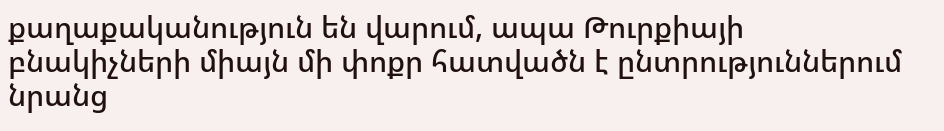քաղաքականություն են վարում, ապա Թուրքիայի բնակիչների միայն մի փոքր հատվածն է ընտրություններում նրանց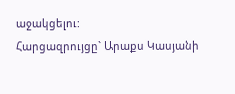աջակցելու:
Հարցազրույցը` Արաքս Կասյանի